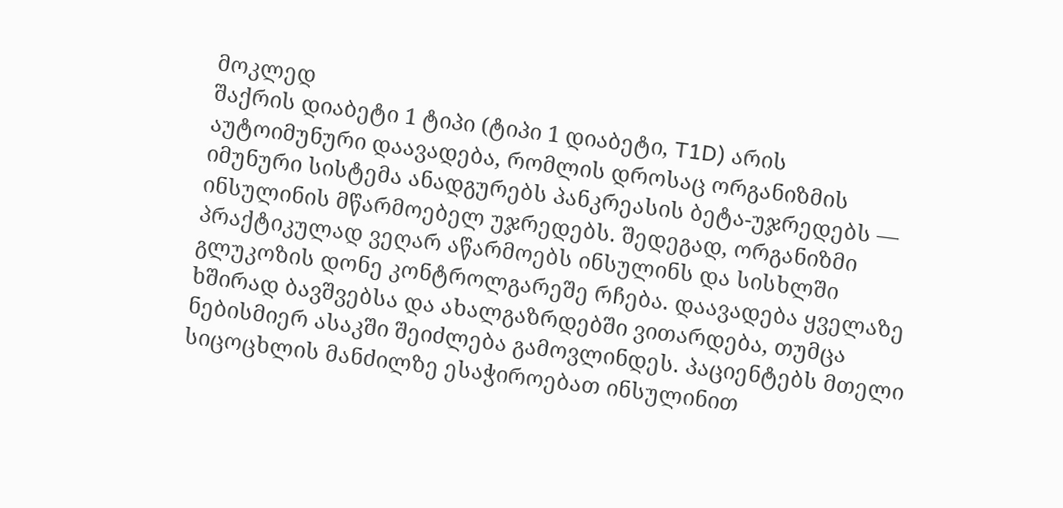მოკლედ
შაქრის დიაბეტი 1 ტიპი (ტიპი 1 დიაბეტი, T1D) არის აუტოიმუნური დაავადება, რომლის დროსაც ორგანიზმის იმუნური სისტემა ანადგურებს პანკრეასის ბეტა-უჯრედებს — ინსულინის მწარმოებელ უჯრედებს. შედეგად, ორგანიზმი პრაქტიკულად ვეღარ აწარმოებს ინსულინს და სისხლში გლუკოზის დონე კონტროლგარეშე რჩება. დაავადება ყველაზე ხშირად ბავშვებსა და ახალგაზრდებში ვითარდება, თუმცა ნებისმიერ ასაკში შეიძლება გამოვლინდეს. პაციენტებს მთელი სიცოცხლის მანძილზე ესაჭიროებათ ინსულინით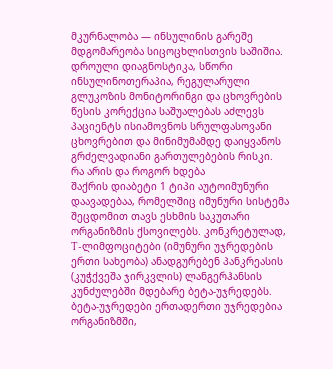მკურნალობა — ინსულინის გარეშე მდგომარეობა სიცოცხლისთვის საშიშია. დროული დიაგნოსტიკა, სწორი ინსულინოთერაპია, რეგულარული გლუკოზის მონიტორინგი და ცხოვრების წესის კორექცია საშუალებას აძლევს პაციენტს ისიამოვნოს სრულფასოვანი ცხოვრებით და მინიმუმამდე დაიყვანოს გრძელვადიანი გართულებების რისკი.
რა არის და როგორ ხდება
შაქრის დიაბეტი 1 ტიპი აუტოიმუნური დაავადებაა, რომელშიც იმუნური სისტემა შეცდომით თავს ესხმის საკუთარი ორგანიზმის ქსოვილებს. კონკრეტულად, T-ლიმფოციტები (იმუნური უჯრედების ერთი სახეობა) ანადგურებენ პანკრეასის (კუჭქვეშა ჯირკვლის) ლანგერჰანსის კუნძულებში მდებარე ბეტა-უჯრედებს.
ბეტა-უჯრედები ერთადერთი უჯრედებია ორგანიზმში,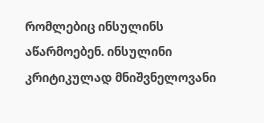რომლებიც ინსულინს აწარმოებენ. ინსულინი კრიტიკულად მნიშვნელოვანი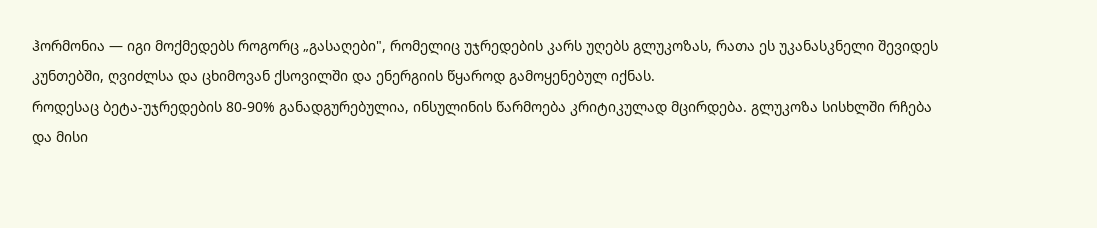ჰორმონია — იგი მოქმედებს როგორც „გასაღები", რომელიც უჯრედების კარს უღებს გლუკოზას, რათა ეს უკანასკნელი შევიდეს კუნთებში, ღვიძლსა და ცხიმოვან ქსოვილში და ენერგიის წყაროდ გამოყენებულ იქნას.
როდესაც ბეტა-უჯრედების 80-90% განადგურებულია, ინსულინის წარმოება კრიტიკულად მცირდება. გლუკოზა სისხლში რჩება და მისი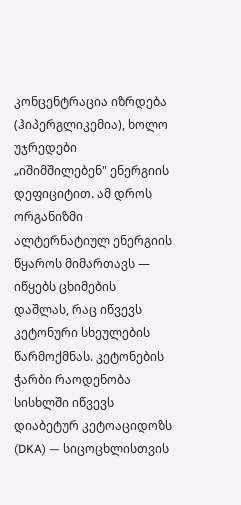კონცენტრაცია იზრდება (ჰიპერგლიკემია), ხოლო უჯრედები „იშიმშილებენ" ენერგიის დეფიციტით. ამ დროს ორგანიზმი ალტერნატიულ ენერგიის წყაროს მიმართავს — იწყებს ცხიმების დაშლას, რაც იწვევს კეტონური სხეულების წარმოქმნას. კეტონების ჭარბი რაოდენობა სისხლში იწვევს დიაბეტურ კეტოაციდოზს (DKA) — სიცოცხლისთვის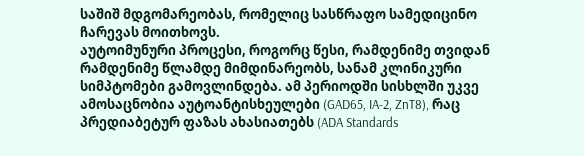საშიშ მდგომარეობას, რომელიც სასწრაფო სამედიცინო ჩარევას მოითხოვს.
აუტოიმუნური პროცესი, როგორც წესი, რამდენიმე თვიდან რამდენიმე წლამდე მიმდინარეობს, სანამ კლინიკური სიმპტომები გამოვლინდება. ამ პერიოდში სისხლში უკვე ამოსაცნობია აუტოანტისხეულები (GAD65, IA-2, ZnT8), რაც პრედიაბეტურ ფაზას ახასიათებს (ADA Standards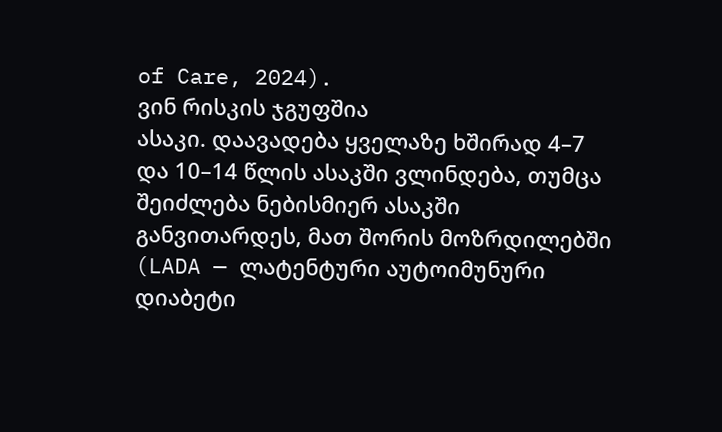of Care, 2024).
ვინ რისკის ჯგუფშია
ასაკი. დაავადება ყველაზე ხშირად 4–7 და 10–14 წლის ასაკში ვლინდება, თუმცა შეიძლება ნებისმიერ ასაკში განვითარდეს, მათ შორის მოზრდილებში (LADA — ლატენტური აუტოიმუნური დიაბეტი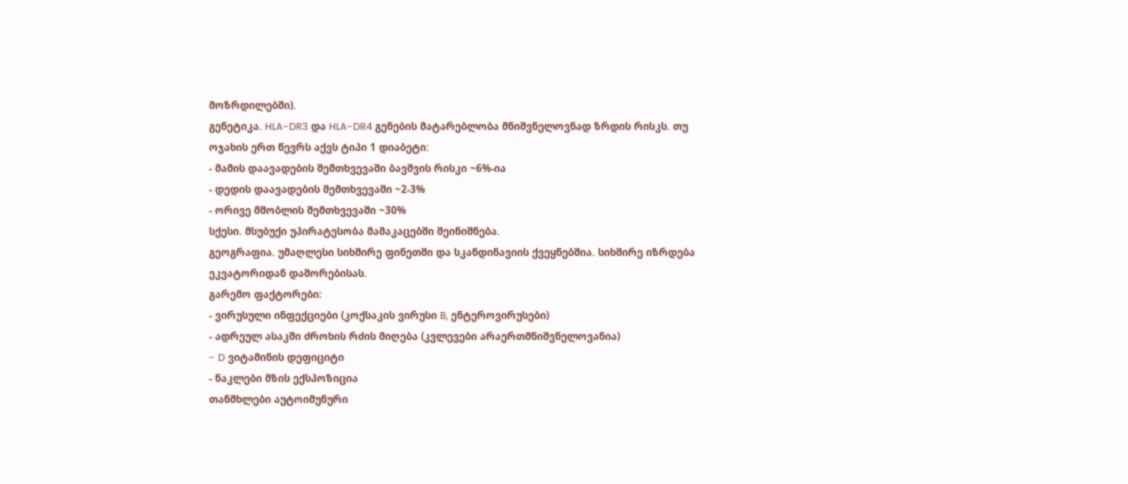მოზრდილებში).
გენეტიკა. HLA-DR3 და HLA-DR4 გენების მატარებლობა მნიშვნელოვნად ზრდის რისკს. თუ ოჯახის ერთ წევრს აქვს ტიპი 1 დიაბეტი:
- მამის დაავადების შემთხვევაში ბავშვის რისკი ~6%-ია
- დედის დაავადების შემთხვევაში ~2-3%
- ორივე მშობლის შემთხვევაში ~30%
სქესი. მსუბუქი უპირატესობა მამაკაცებში შეინიშნება.
გეოგრაფია. უმაღლესი სიხშირე ფინეთში და სკანდინავიის ქვეყნებშია. სიხშირე იზრდება ეკვატორიდან დაშორებისას.
გარემო ფაქტორები:
- ვირუსული ინფექციები (კოქსაკის ვირუსი B, ენტეროვირუსები)
- ადრეულ ასაკში ძროხის რძის მიღება (კვლევები არაერთმნიშვნელოვანია)
- D ვიტამინის დეფიციტი
- ნაკლები მზის ექსპოზიცია
თანმხლები აუტოიმუნური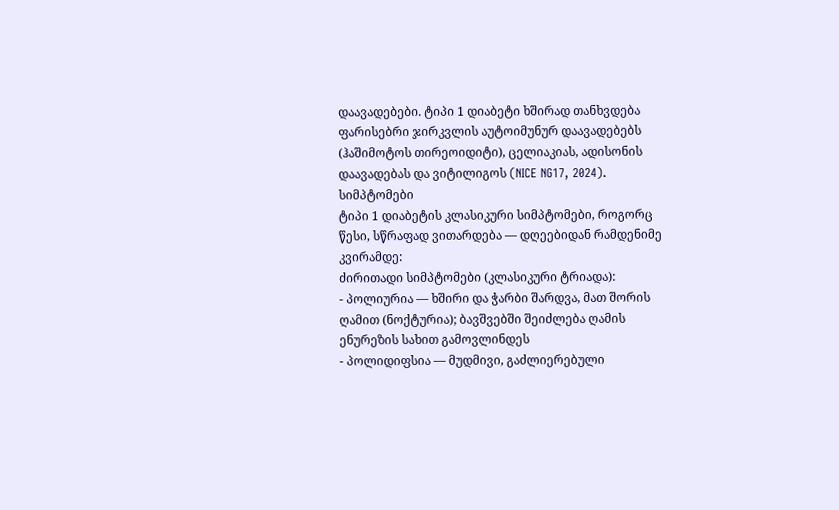დაავადებები. ტიპი 1 დიაბეტი ხშირად თანხვდება ფარისებრი ჯირკვლის აუტოიმუნურ დაავადებებს (ჰაშიმოტოს თირეოიდიტი), ცელიაკიას, ადისონის დაავადებას და ვიტილიგოს (NICE NG17, 2024).
სიმპტომები
ტიპი 1 დიაბეტის კლასიკური სიმპტომები, როგორც წესი, სწრაფად ვითარდება — დღეებიდან რამდენიმე კვირამდე:
ძირითადი სიმპტომები (კლასიკური ტრიადა):
- პოლიურია — ხშირი და ჭარბი შარდვა, მათ შორის ღამით (ნოქტურია); ბავშვებში შეიძლება ღამის ენურეზის სახით გამოვლინდეს
- პოლიდიფსია — მუდმივი, გაძლიერებული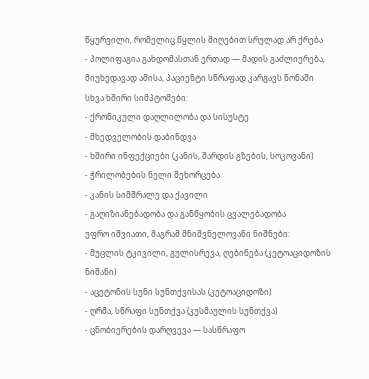წყურვილი, რომელიც წყლის მიღებით სრულად არ ქრება
- პოლიფაგია გახდომასთან ერთად — მადის გაძლიერება, მიუხედავად ამისა, პაციენტი სწრაფად კარგავს წონაში
სხვა ხშირი სიმპტომები:
- ქრონიკული დაღლილობა და სისუსტე
- მხედველობის დაბინდვა
- ხშირი ინფექციები (კანის, შარდის გზების, სოკოვანი)
- ჭრილობების ნელი შეხორცება
- კანის სიმშრალე და ქავილი
- გაღიზიანებადობა და განწყობის ცვალებადობა
უფრო იშვიათი, მაგრამ მნიშვნელოვანი ნიშნები:
- მუცლის ტკივილი, გულისრევა, ღებინება (კეტოაციდოზის ნიშანი)
- აცეტონის სუნი სუნთქვისას (კეტოაციდოზი)
- ღრმა, სწრაფი სუნთქვა (კუსმაულის სუნთქვა)
- ცნობიერების დარღვევა — სასწრაფო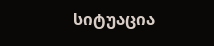სიტუაცია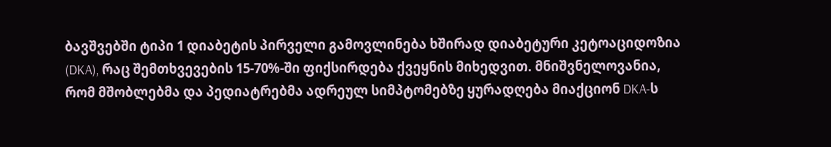ბავშვებში ტიპი 1 დიაბეტის პირველი გამოვლინება ხშირად დიაბეტური კეტოაციდოზია (DKA), რაც შემთხვევების 15-70%-ში ფიქსირდება ქვეყნის მიხედვით. მნიშვნელოვანია, რომ მშობლებმა და პედიატრებმა ადრეულ სიმპტომებზე ყურადღება მიაქციონ DKA-ს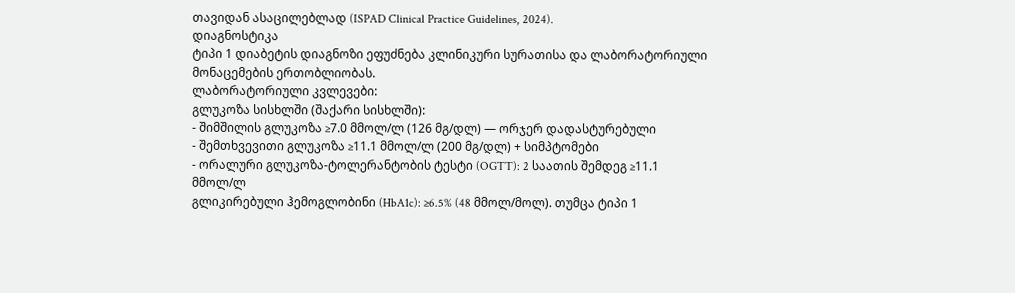თავიდან ასაცილებლად (ISPAD Clinical Practice Guidelines, 2024).
დიაგნოსტიკა
ტიპი 1 დიაბეტის დიაგნოზი ეფუძნება კლინიკური სურათისა და ლაბორატორიული მონაცემების ერთობლიობას.
ლაბორატორიული კვლევები:
გლუკოზა სისხლში (შაქარი სისხლში):
- შიმშილის გლუკოზა ≥7.0 მმოლ/ლ (126 მგ/დლ) — ორჯერ დადასტურებული
- შემთხვევითი გლუკოზა ≥11.1 მმოლ/ლ (200 მგ/დლ) + სიმპტომები
- ორალური გლუკოზა-ტოლერანტობის ტესტი (OGTT): 2 საათის შემდეგ ≥11.1 მმოლ/ლ
გლიკირებული ჰემოგლობინი (HbA1c): ≥6.5% (48 მმოლ/მოლ). თუმცა ტიპი 1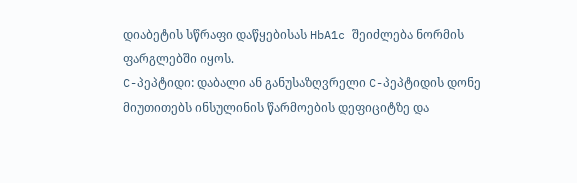დიაბეტის სწრაფი დაწყებისას HbA1c შეიძლება ნორმის ფარგლებში იყოს.
C-პეპტიდი: დაბალი ან განუსაზღვრელი C-პეპტიდის დონე მიუთითებს ინსულინის წარმოების დეფიციტზე და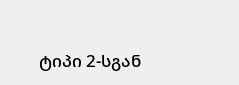ტიპი 2-სგან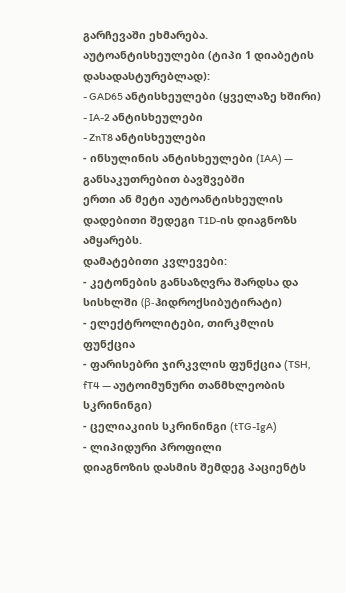გარჩევაში ეხმარება.
აუტოანტისხეულები (ტიპი 1 დიაბეტის დასადასტურებლად):
- GAD65 ანტისხეულები (ყველაზე ხშირი)
- IA-2 ანტისხეულები
- ZnT8 ანტისხეულები
- ინსულინის ანტისხეულები (IAA) — განსაკუთრებით ბავშვებში
ერთი ან მეტი აუტოანტისხეულის დადებითი შედეგი T1D-ის დიაგნოზს ამყარებს.
დამატებითი კვლევები:
- კეტონების განსაზღვრა შარდსა და სისხლში (β-ჰიდროქსიბუტირატი)
- ელექტროლიტები, თირკმლის ფუნქცია
- ფარისებრი ჯირკვლის ფუნქცია (TSH, fT4 — აუტოიმუნური თანმხლეობის სკრინინგი)
- ცელიაკიის სკრინინგი (tTG-IgA)
- ლიპიდური პროფილი
დიაგნოზის დასმის შემდეგ პაციენტს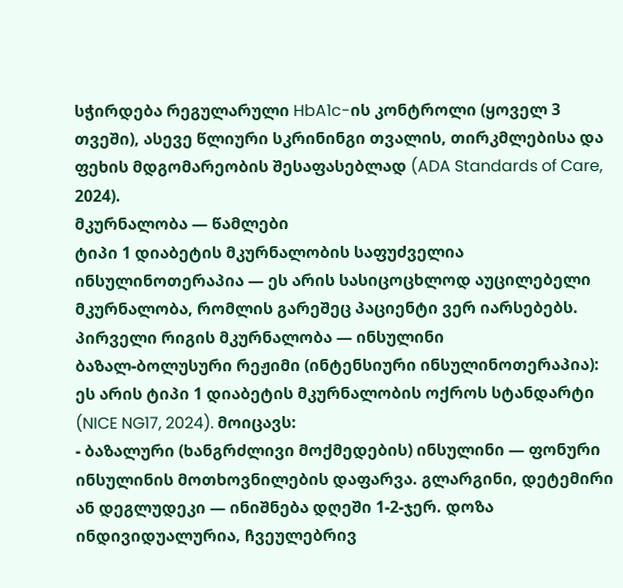სჭირდება რეგულარული HbA1c-ის კონტროლი (ყოველ 3 თვეში), ასევე წლიური სკრინინგი თვალის, თირკმლებისა და ფეხის მდგომარეობის შესაფასებლად (ADA Standards of Care, 2024).
მკურნალობა — წამლები
ტიპი 1 დიაბეტის მკურნალობის საფუძველია ინსულინოთერაპია — ეს არის სასიცოცხლოდ აუცილებელი მკურნალობა, რომლის გარეშეც პაციენტი ვერ იარსებებს.
პირველი რიგის მკურნალობა — ინსულინი
ბაზალ-ბოლუსური რეჟიმი (ინტენსიური ინსულინოთერაპია):
ეს არის ტიპი 1 დიაბეტის მკურნალობის ოქროს სტანდარტი (NICE NG17, 2024). მოიცავს:
- ბაზალური (ხანგრძლივი მოქმედების) ინსულინი — ფონური ინსულინის მოთხოვნილების დაფარვა. გლარგინი, დეტემირი ან დეგლუდეკი — ინიშნება დღეში 1-2-ჯერ. დოზა ინდივიდუალურია, ჩვეულებრივ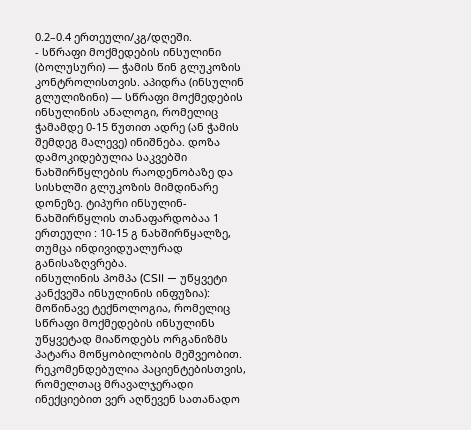0.2–0.4 ერთეული/კგ/დღეში.
- სწრაფი მოქმედების ინსულინი (ბოლუსური) — ჭამის წინ გლუკოზის კონტროლისთვის. აპიდრა (ინსულინ გლულიზინი) — სწრაფი მოქმედების ინსულინის ანალოგი, რომელიც ჭამამდე 0-15 წუთით ადრე (ან ჭამის შემდეგ მალევე) ინიშნება. დოზა დამოკიდებულია საკვებში ნახშირწყლების რაოდენობაზე და სისხლში გლუკოზის მიმდინარე დონეზე. ტიპური ინსულინ-ნახშირწყლის თანაფარდობაა 1 ერთეული : 10-15 გ ნახშირწყალზე, თუმცა ინდივიდუალურად განისაზღვრება.
ინსულინის პომპა (CSII — უწყვეტი კანქვეშა ინსულინის ინფუზია): მოწინავე ტექნოლოგია, რომელიც სწრაფი მოქმედების ინსულინს უწყვეტად მიაწოდებს ორგანიზმს პატარა მოწყობილობის მეშვეობით. რეკომენდებულია პაციენტებისთვის, რომელთაც მრავალჯერადი ინექციებით ვერ აღწევენ სათანადო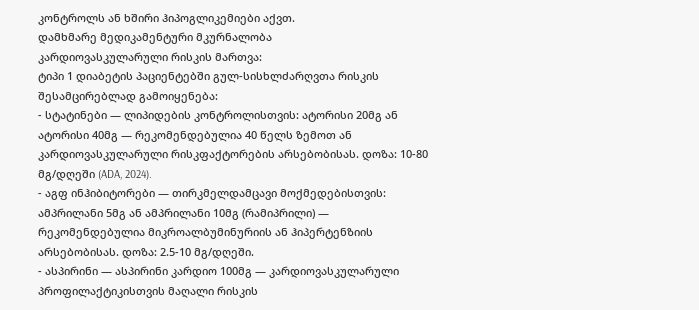კონტროლს ან ხშირი ჰიპოგლიკემიები აქვთ.
დამხმარე მედიკამენტური მკურნალობა
კარდიოვასკულარული რისკის მართვა:
ტიპი 1 დიაბეტის პაციენტებში გულ-სისხლძარღვთა რისკის შესამცირებლად გამოიყენება:
- სტატინები — ლიპიდების კონტროლისთვის: ატორისი 20მგ ან ატორისი 40მგ — რეკომენდებულია 40 წელს ზემოთ ან კარდიოვასკულარული რისკფაქტორების არსებობისას. დოზა: 10-80 მგ/დღეში (ADA, 2024).
- აგფ ინჰიბიტორები — თირკმელდამცავი მოქმედებისთვის: ამპრილანი 5მგ ან ამპრილანი 10მგ (რამიპრილი) — რეკომენდებულია მიკროალბუმინურიის ან ჰიპერტენზიის არსებობისას. დოზა: 2.5-10 მგ/დღეში.
- ასპირინი — ასპირინი კარდიო 100მგ — კარდიოვასკულარული პროფილაქტიკისთვის მაღალი რისკის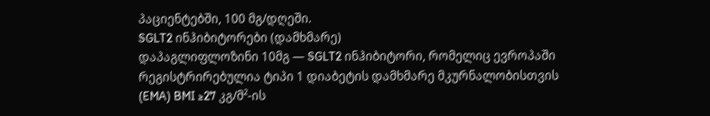პაციენტებში, 100 მგ/დღეში.
SGLT2 ინჰიბიტორები (დამხმარე)
დაპაგლიფლოზინი 10მგ — SGLT2 ინჰიბიტორი, რომელიც ევროპაში რეგისტრირებულია ტიპი 1 დიაბეტის დამხმარე მკურნალობისთვის (EMA) BMI ≥27 კგ/მ²-ის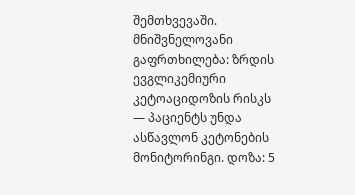შემთხვევაში. მნიშვნელოვანი გაფრთხილება: ზრდის ევგლიკემიური კეტოაციდოზის რისკს — პაციენტს უნდა ასწავლონ კეტონების მონიტორინგი. დოზა: 5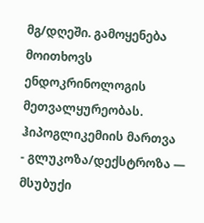მგ/დღეში. გამოყენება მოითხოვს ენდოკრინოლოგის მეთვალყურეობას.
ჰიპოგლიკემიის მართვა
- გლუკოზა/დექსტროზა — მსუბუქი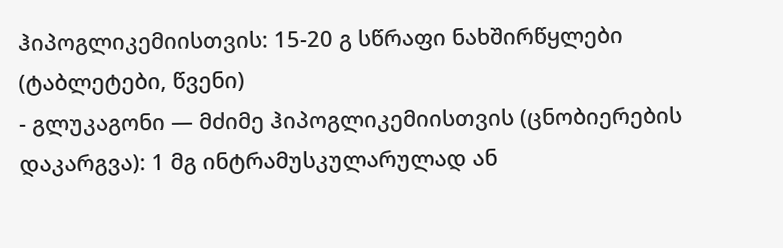ჰიპოგლიკემიისთვის: 15-20 გ სწრაფი ნახშირწყლები (ტაბლეტები, წვენი)
- გლუკაგონი — მძიმე ჰიპოგლიკემიისთვის (ცნობიერების დაკარგვა): 1 მგ ინტრამუსკულარულად ან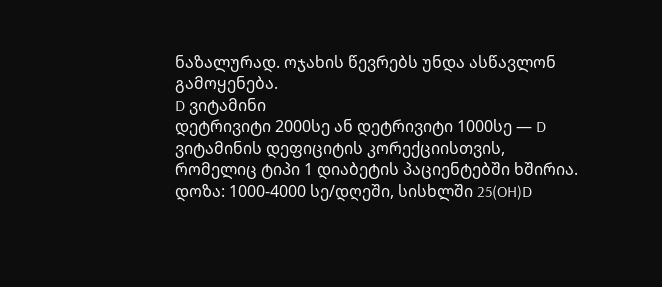ნაზალურად. ოჯახის წევრებს უნდა ასწავლონ გამოყენება.
D ვიტამინი
დეტრივიტი 2000სე ან დეტრივიტი 1000სე — D ვიტამინის დეფიციტის კორექციისთვის, რომელიც ტიპი 1 დიაბეტის პაციენტებში ხშირია. დოზა: 1000-4000 სე/დღეში, სისხლში 25(OH)D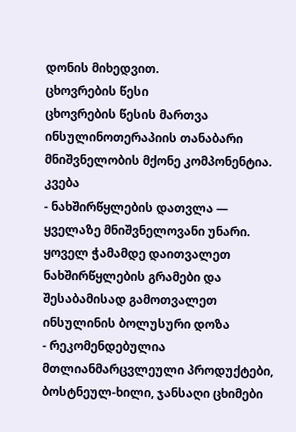დონის მიხედვით.
ცხოვრების წესი
ცხოვრების წესის მართვა ინსულინოთერაპიის თანაბარი მნიშვნელობის მქონე კომპონენტია.
კვება
- ნახშირწყლების დათვლა — ყველაზე მნიშვნელოვანი უნარი. ყოველ ჭამამდე დაითვალეთ ნახშირწყლების გრამები და შესაბამისად გამოთვალეთ ინსულინის ბოლუსური დოზა
- რეკომენდებულია მთლიანმარცვლეული პროდუქტები, ბოსტნეულ-ხილი, ჯანსაღი ცხიმები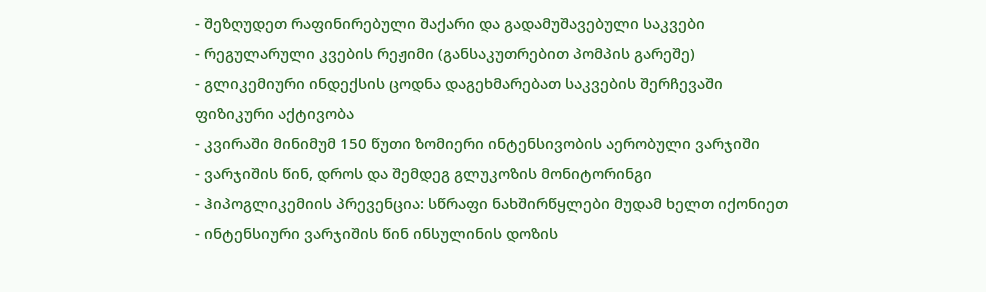- შეზღუდეთ რაფინირებული შაქარი და გადამუშავებული საკვები
- რეგულარული კვების რეჟიმი (განსაკუთრებით პომპის გარეშე)
- გლიკემიური ინდექსის ცოდნა დაგეხმარებათ საკვების შერჩევაში
ფიზიკური აქტივობა
- კვირაში მინიმუმ 150 წუთი ზომიერი ინტენსივობის აერობული ვარჯიში
- ვარჯიშის წინ, დროს და შემდეგ გლუკოზის მონიტორინგი
- ჰიპოგლიკემიის პრევენცია: სწრაფი ნახშირწყლები მუდამ ხელთ იქონიეთ
- ინტენსიური ვარჯიშის წინ ინსულინის დოზის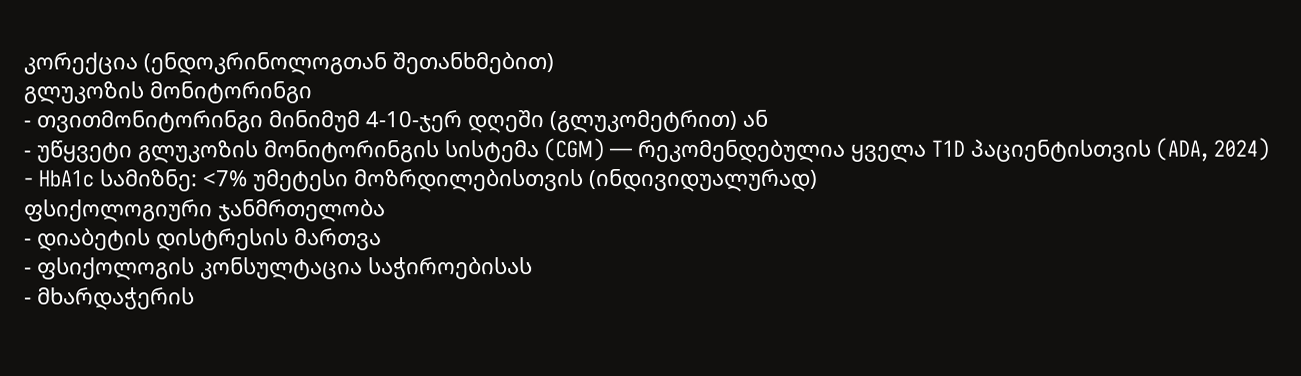კორექცია (ენდოკრინოლოგთან შეთანხმებით)
გლუკოზის მონიტორინგი
- თვითმონიტორინგი მინიმუმ 4-10-ჯერ დღეში (გლუკომეტრით) ან
- უწყვეტი გლუკოზის მონიტორინგის სისტემა (CGM) — რეკომენდებულია ყველა T1D პაციენტისთვის (ADA, 2024)
- HbA1c სამიზნე: <7% უმეტესი მოზრდილებისთვის (ინდივიდუალურად)
ფსიქოლოგიური ჯანმრთელობა
- დიაბეტის დისტრესის მართვა
- ფსიქოლოგის კონსულტაცია საჭიროებისას
- მხარდაჭერის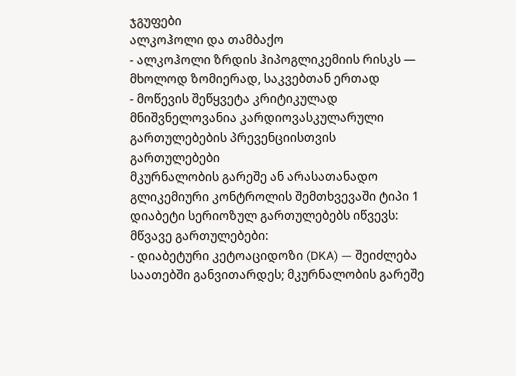ჯგუფები
ალკოჰოლი და თამბაქო
- ალკოჰოლი ზრდის ჰიპოგლიკემიის რისკს — მხოლოდ ზომიერად, საკვებთან ერთად
- მოწევის შეწყვეტა კრიტიკულად მნიშვნელოვანია კარდიოვასკულარული გართულებების პრევენციისთვის
გართულებები
მკურნალობის გარეშე ან არასათანადო გლიკემიური კონტროლის შემთხვევაში ტიპი 1 დიაბეტი სერიოზულ გართულებებს იწვევს:
მწვავე გართულებები:
- დიაბეტური კეტოაციდოზი (DKA) — შეიძლება საათებში განვითარდეს; მკურნალობის გარეშე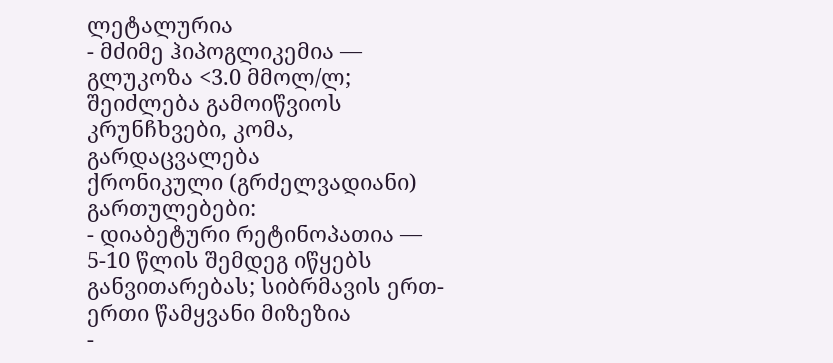ლეტალურია
- მძიმე ჰიპოგლიკემია — გლუკოზა <3.0 მმოლ/ლ; შეიძლება გამოიწვიოს კრუნჩხვები, კომა, გარდაცვალება
ქრონიკული (გრძელვადიანი) გართულებები:
- დიაბეტური რეტინოპათია — 5-10 წლის შემდეგ იწყებს განვითარებას; სიბრმავის ერთ-ერთი წამყვანი მიზეზია
-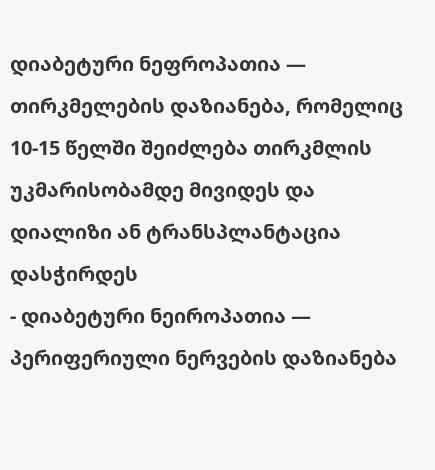დიაბეტური ნეფროპათია — თირკმელების დაზიანება, რომელიც 10-15 წელში შეიძლება თირკმლის უკმარისობამდე მივიდეს და დიალიზი ან ტრანსპლანტაცია დასჭირდეს
- დიაბეტური ნეიროპათია — პერიფერიული ნერვების დაზიანება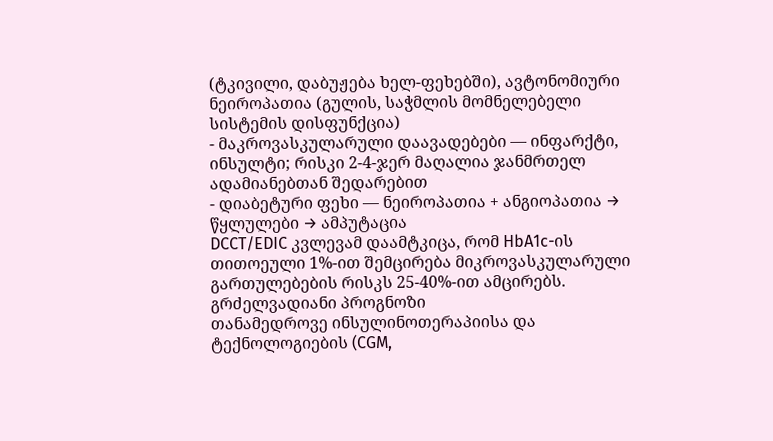(ტკივილი, დაბუჟება ხელ-ფეხებში), ავტონომიური ნეიროპათია (გულის, საჭმლის მომნელებელი სისტემის დისფუნქცია)
- მაკროვასკულარული დაავადებები — ინფარქტი, ინსულტი; რისკი 2-4-ჯერ მაღალია ჯანმრთელ ადამიანებთან შედარებით
- დიაბეტური ფეხი — ნეიროპათია + ანგიოპათია → წყლულები → ამპუტაცია
DCCT/EDIC კვლევამ დაამტკიცა, რომ HbA1c-ის თითოეული 1%-ით შემცირება მიკროვასკულარული გართულებების რისკს 25-40%-ით ამცირებს.
გრძელვადიანი პროგნოზი
თანამედროვე ინსულინოთერაპიისა და ტექნოლოგიების (CGM,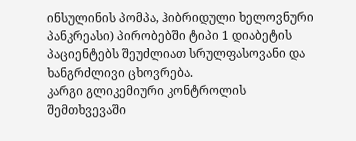ინსულინის პომპა, ჰიბრიდული ხელოვნური პანკრეასი) პირობებში ტიპი 1 დიაბეტის პაციენტებს შეუძლიათ სრულფასოვანი და ხანგრძლივი ცხოვრება.
კარგი გლიკემიური კონტროლის შემთხვევაში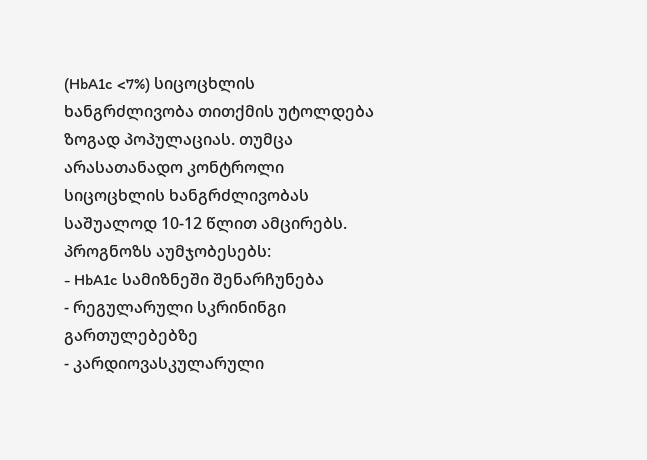(HbA1c <7%) სიცოცხლის ხანგრძლივობა თითქმის უტოლდება ზოგად პოპულაციას. თუმცა არასათანადო კონტროლი სიცოცხლის ხანგრძლივობას საშუალოდ 10-12 წლით ამცირებს.
პროგნოზს აუმჯობესებს:
- HbA1c სამიზნეში შენარჩუნება
- რეგულარული სკრინინგი გართულებებზე
- კარდიოვასკულარული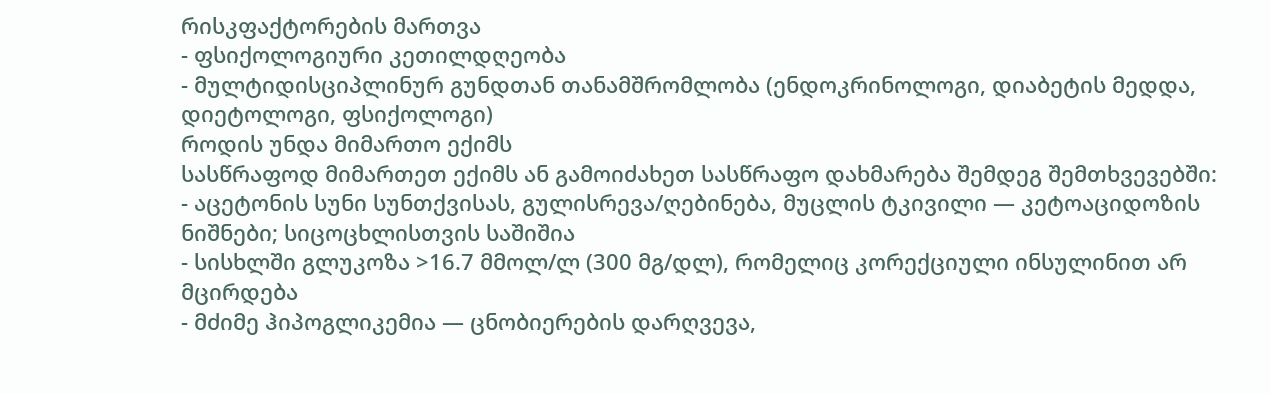რისკფაქტორების მართვა
- ფსიქოლოგიური კეთილდღეობა
- მულტიდისციპლინურ გუნდთან თანამშრომლობა (ენდოკრინოლოგი, დიაბეტის მედდა, დიეტოლოგი, ფსიქოლოგი)
როდის უნდა მიმართო ექიმს
სასწრაფოდ მიმართეთ ექიმს ან გამოიძახეთ სასწრაფო დახმარება შემდეგ შემთხვევებში:
- აცეტონის სუნი სუნთქვისას, გულისრევა/ღებინება, მუცლის ტკივილი — კეტოაციდოზის ნიშნები; სიცოცხლისთვის საშიშია
- სისხლში გლუკოზა >16.7 მმოლ/ლ (300 მგ/დლ), რომელიც კორექციული ინსულინით არ მცირდება
- მძიმე ჰიპოგლიკემია — ცნობიერების დარღვევა,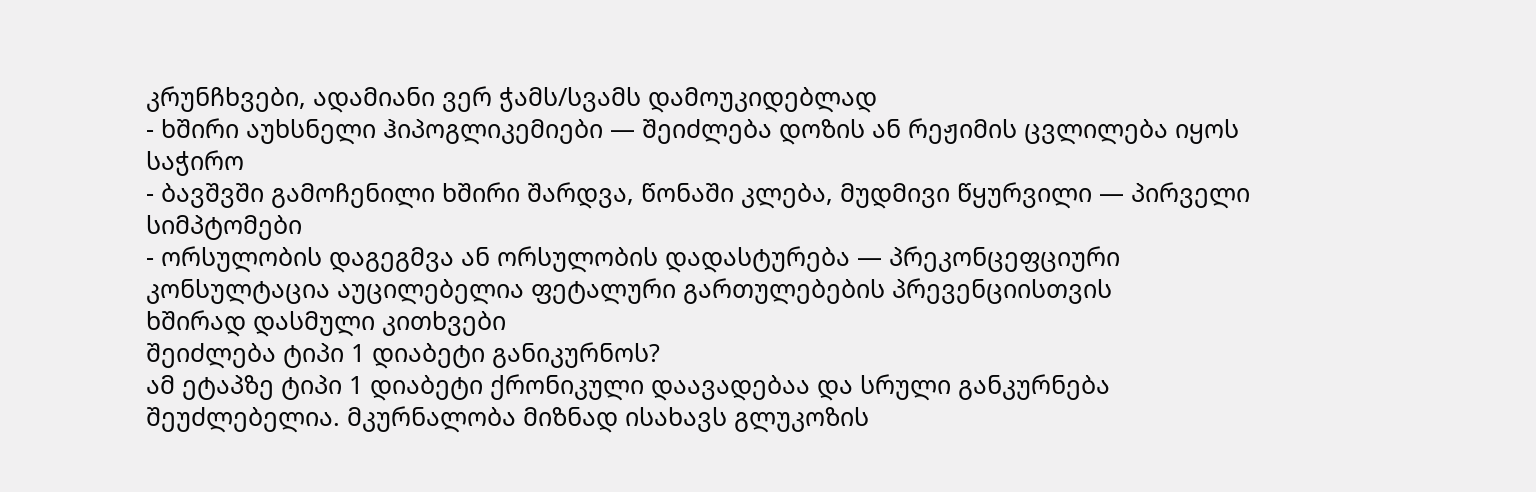კრუნჩხვები, ადამიანი ვერ ჭამს/სვამს დამოუკიდებლად
- ხშირი აუხსნელი ჰიპოგლიკემიები — შეიძლება დოზის ან რეჟიმის ცვლილება იყოს საჭირო
- ბავშვში გამოჩენილი ხშირი შარდვა, წონაში კლება, მუდმივი წყურვილი — პირველი სიმპტომები
- ორსულობის დაგეგმვა ან ორსულობის დადასტურება — პრეკონცეფციური კონსულტაცია აუცილებელია ფეტალური გართულებების პრევენციისთვის
ხშირად დასმული კითხვები
შეიძლება ტიპი 1 დიაბეტი განიკურნოს?
ამ ეტაპზე ტიპი 1 დიაბეტი ქრონიკული დაავადებაა და სრული განკურნება შეუძლებელია. მკურნალობა მიზნად ისახავს გლუკოზის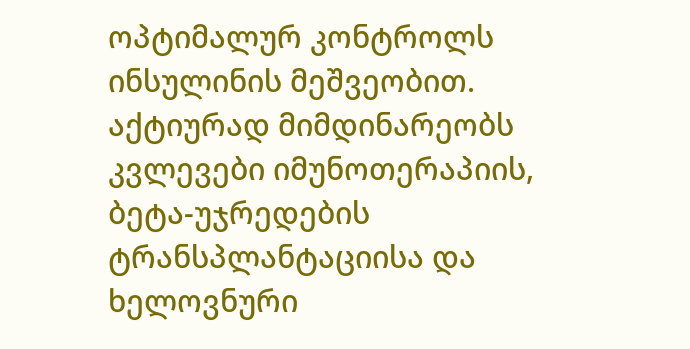ოპტიმალურ კონტროლს ინსულინის მეშვეობით. აქტიურად მიმდინარეობს კვლევები იმუნოთერაპიის, ბეტა-უჯრედების ტრანსპლანტაციისა და ხელოვნური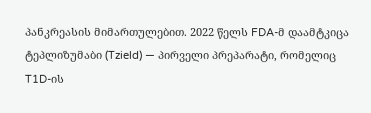პანკრეასის მიმართულებით. 2022 წელს FDA-მ დაამტკიცა ტეპლიზუმაბი (Tzield) — პირველი პრეპარატი, რომელიც T1D-ის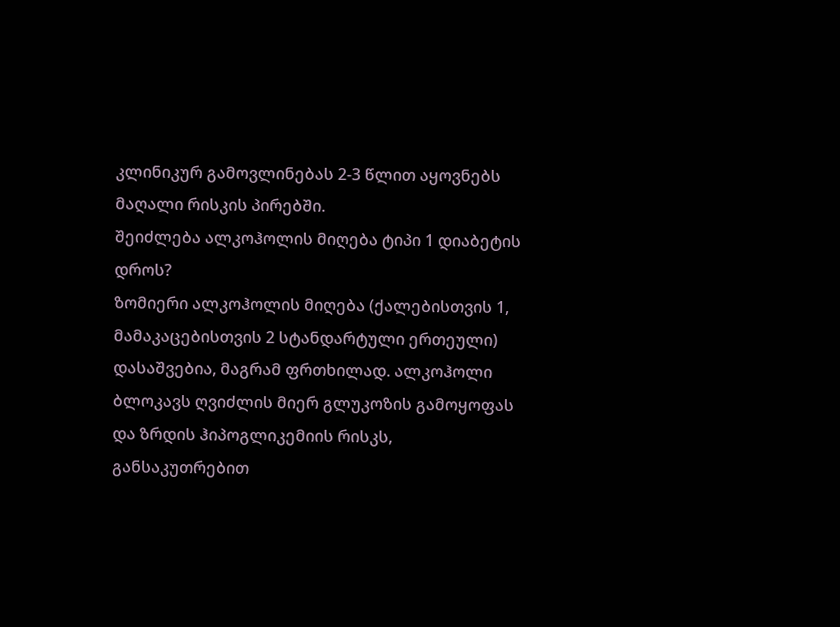კლინიკურ გამოვლინებას 2-3 წლით აყოვნებს მაღალი რისკის პირებში.
შეიძლება ალკოჰოლის მიღება ტიპი 1 დიაბეტის დროს?
ზომიერი ალკოჰოლის მიღება (ქალებისთვის 1, მამაკაცებისთვის 2 სტანდარტული ერთეული) დასაშვებია, მაგრამ ფრთხილად. ალკოჰოლი ბლოკავს ღვიძლის მიერ გლუკოზის გამოყოფას და ზრდის ჰიპოგლიკემიის რისკს, განსაკუთრებით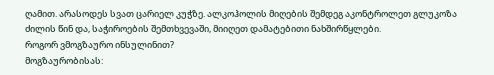ღამით. არასოდეს სვათ ცარიელ კუჭზე. ალკოჰოლის მიღების შემდეგ აკონტროლეთ გლუკოზა ძილის წინ და, საჭიროების შემთხვევაში, მიიღეთ დამატებითი ნახშირწყლები.
როგორ ვმოგზაურო ინსულინით?
მოგზაურობისას: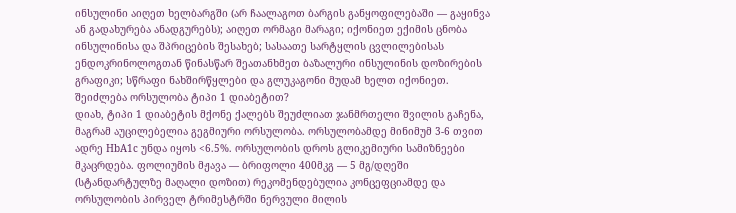ინსულინი აიღეთ ხელბარგში (არ ჩაალაგოთ ბარგის განყოფილებაში — გაყინვა ან გადახურება ანადგურებს); აიღეთ ორმაგი მარაგი; იქონიეთ ექიმის ცნობა ინსულინისა და შპრიცების შესახებ; სასაათე სარტყლის ცვლილებისას ენდოკრინოლოგთან წინასწარ შეათანხმეთ ბაზალური ინსულინის დოზირების გრაფიკი; სწრაფი ნახშირწყლები და გლუკაგონი მუდამ ხელთ იქონიეთ.
შეიძლება ორსულობა ტიპი 1 დიაბეტით?
დიახ, ტიპი 1 დიაბეტის მქონე ქალებს შეუძლიათ ჯანმრთელი შვილის გაჩენა, მაგრამ აუცილებელია გეგმიური ორსულობა. ორსულობამდე მინიმუმ 3-6 თვით ადრე HbA1c უნდა იყოს <6.5%. ორსულობის დროს გლიკემიური სამიზნეები მკაცრდება. ფოლიუმის მჟავა — ბრიფოლი 400მკგ — 5 მგ/დღეში (სტანდარტულზე მაღალი დოზით) რეკომენდებულია კონცეფციამდე და ორსულობის პირველ ტრიმესტრში ნერვული მილის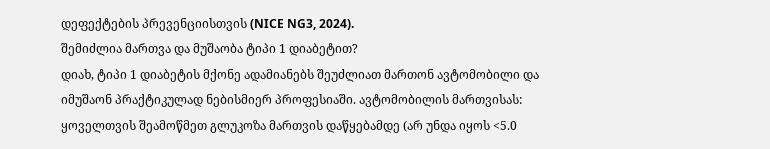დეფექტების პრევენციისთვის (NICE NG3, 2024).
შემიძლია მართვა და მუშაობა ტიპი 1 დიაბეტით?
დიახ, ტიპი 1 დიაბეტის მქონე ადამიანებს შეუძლიათ მართონ ავტომობილი და იმუშაონ პრაქტიკულად ნებისმიერ პროფესიაში. ავტომობილის მართვისას: ყოველთვის შეამოწმეთ გლუკოზა მართვის დაწყებამდე (არ უნდა იყოს <5.0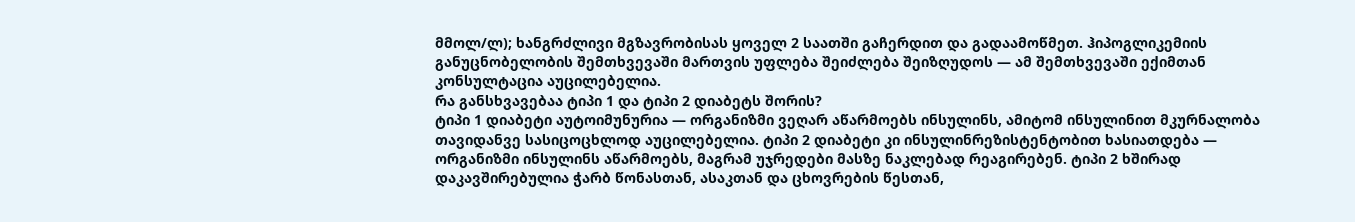მმოლ/ლ); ხანგრძლივი მგზავრობისას ყოველ 2 საათში გაჩერდით და გადაამოწმეთ. ჰიპოგლიკემიის განუცნობელობის შემთხვევაში მართვის უფლება შეიძლება შეიზღუდოს — ამ შემთხვევაში ექიმთან კონსულტაცია აუცილებელია.
რა განსხვავებაა ტიპი 1 და ტიპი 2 დიაბეტს შორის?
ტიპი 1 დიაბეტი აუტოიმუნურია — ორგანიზმი ვეღარ აწარმოებს ინსულინს, ამიტომ ინსულინით მკურნალობა თავიდანვე სასიცოცხლოდ აუცილებელია. ტიპი 2 დიაბეტი კი ინსულინრეზისტენტობით ხასიათდება — ორგანიზმი ინსულინს აწარმოებს, მაგრამ უჯრედები მასზე ნაკლებად რეაგირებენ. ტიპი 2 ხშირად დაკავშირებულია ჭარბ წონასთან, ასაკთან და ცხოვრების წესთან,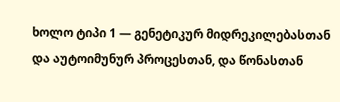ხოლო ტიპი 1 — გენეტიკურ მიდრეკილებასთან და აუტოიმუნურ პროცესთან, და წონასთან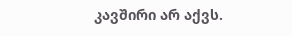კავშირი არ აქვს.